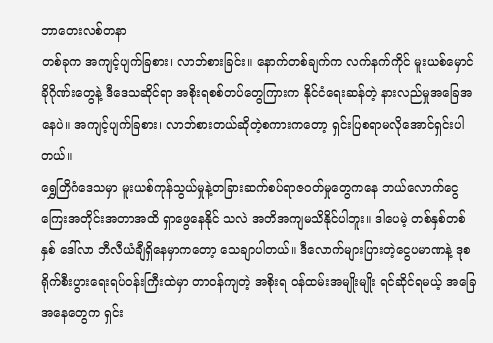ဘာတေးလစ်တနာ
တစ်ခုက အကျင့်ပျက်ခြစား၊ လာဘ်စားခြင်း။ နောက်တစ်ချက်က လက်နက်ကိုင် မူးယစ်မှောင်ခိုဂိုဏ်းတွေနဲ့ ဒီဒေသဆိုင်ရာ အစိုးရစစ်တပ်တွေကြားက နိုင်ငံရေးဆန်တဲ့ နားလည်မှုအခြေအနေပဲ။ အကျင့်ပျက်ခြစား၊ လာဘ်စားတယ်ဆိုတဲ့စကားကတော့ ရှင်းပြစရာမလိုအောင်ရှင်းပါတယ်။
ရွှေတြိဂံဒေသမှာ မူးယစ်ကုန်သွယ်မှုနဲ့တခြားဆက်စပ်ရာဇဝတ်မှုတွေကနေ ဘယ်လောက်ငွေကြေးအတိုင်းအတာအထိ ရှာဖွေနေနိုင် သလဲ အတိအကျမသိနိုင်ပါဘူး။ ဒါပေမဲ့ တစ်နှစ်တစ်နှစ် ဒေါ်လာ ဘီလီယံချီရှိနေမှာကတော့ သေချာပါတယ်။ ဒီလောက်များပြားတဲ့ငွေပမာဏနဲ့ ဒုစရိုက်စီးပွားရေးရပ်ဝန်းကြီးထဲမှာ တာဝန်ကျတဲ့ အစိုးရ ဝန်ထမ်းအမျိုးမျိုး ရင်ဆိုင်ရမယ့် အခြေအနေတွေက ရှင်း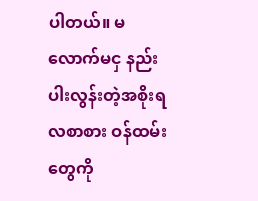ပါတယ်။ မလောက်မငှ နည်းပါးလွန်းတဲ့အစိုးရ လစာစား ဝန်ထမ်းတွေကို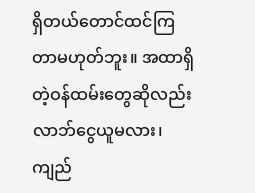ရှိတယ်တောင်ထင်ကြတာမဟုတ်ဘူး။ အထာရှိတဲ့ဝန်ထမ်းတွေဆိုလည်း လာဘ်ငွေယူမလား၊ ကျည်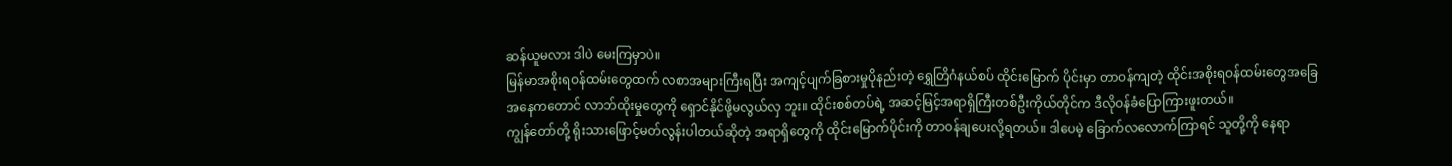ဆန်ယူမလား ဒါပဲ မေးကြမှာပဲ။
မြန်မာအစိုးရဝန်ထမ်းတွေထက် လစာအများကြီးရပြီး အကျင့်ပျက်ခြစားမှုပိုနည်းတဲ့ ရွှေတြိဂံနယ်စပ် ထိုင်းမြောက် ပိုင်းမှာ တာဝန်ကျတဲ့ ထိုင်းအစိုးရဝန်ထမ်းတွေအခြေအနေကတောင် လာဘ်ထိုးမှုတွေကို ရှောင်နိုင်ဖို့မလွယ်လှ ဘူး။ ထိုင်းစစ်တပ်ရဲ့ အဆင့်မြင့်အရာရှိကြီးတစ်ဦးကိုယ်တိုင်က ဒီလိုဝန်ခံပြောကြားဖူးတယ်။
ကျွန်တော်တို့ ရိုးသားဖြောင့်မတ်လွန်းပါတယ်ဆိုတဲ့ အရာရှိတွေကို ထိုင်းမြောက်ပိုင်းကို တာဝန်ချပေးလို့ရတယ်။ ဒါပေမဲ့ ခြောက်လလောက်ကြာရင် သူတို့ကို နေရာ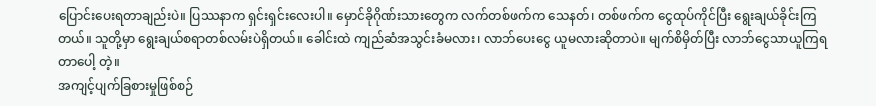ပြောင်းပေးရတာချည်းပဲ။ ပြဿနာက ရှင်းရှင်းလေးပါ။ မှောင်ခိုဂိုဏ်းသားတွေက လက်တစ်ဖက်က သေနတ်၊ တစ်ဖက်က ငွေထုပ်ကိုင်ပြီး ရွေးချယ်ခိုင်းကြတယ်။ သူတို့မှာ ရွေးချယ်စရာတစ်လမ်းပဲရှိတယ်။ ခေါင်းထဲ ကျည်ဆံအသွင်းခံမလား၊ လာဘ်ပေးငွေ ယူမလားဆိုတာပဲ။ မျက်စိမှိတ်ပြီး လာဘ်ငွေသာယူကြရတာပေါ့ တဲ့။
အကျင့်ပျက်ခြစားမှုဖြစ်စဉ်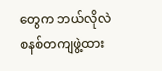တွေက ဘယ်လိုလဲ
စနစ်တကျဖွဲ့ထား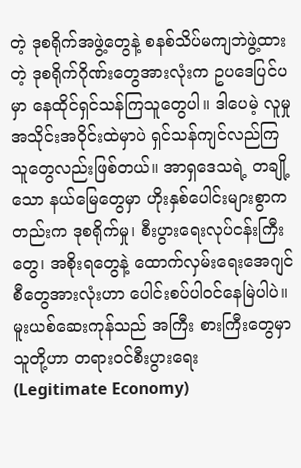တဲ့ ဒုစရိုက်အဖွဲ့တွေနဲ့ စနစ်သိပ်မကျဘဲဖွဲ့ထားတဲ့ ဒုစရိုက်ဂိုဏ်းတွေအားလုံးက ဥပဒေပြင်ပမှာ နေထိုင်ရှင်သန်ကြသူတွေပါ။ ဒါပေမဲ့ လူမှုအသိုင်းအဝိုင်းထဲမှာပဲ ရှင်သန်ကျင်လည်ကြသူတွေလည်းဖြစ်တယ်။ အာရှဒေသရဲ့ တချို့သော နယ်မြေတွေမှာ ဟိုးနှစ်ပေါင်းများစွာကတည်းက ဒုစရိုက်မှု၊ စီးပွားရေးလုပ်ငန်းကြီးတွေ၊ အစိုးရတွေနဲ့ ထောက်လှမ်းရေးအေဂျင်စီတွေအားလုံးဟာ ပေါင်းစပ်ပါဝင်နေမြဲပါပဲ။ မူးယစ်ဆေးကုန်သည် အကြီး စားကြီးတွေမှာ သူတို့ဟာ တရားဝင်စီးပွားရေး (Legitimate Economy)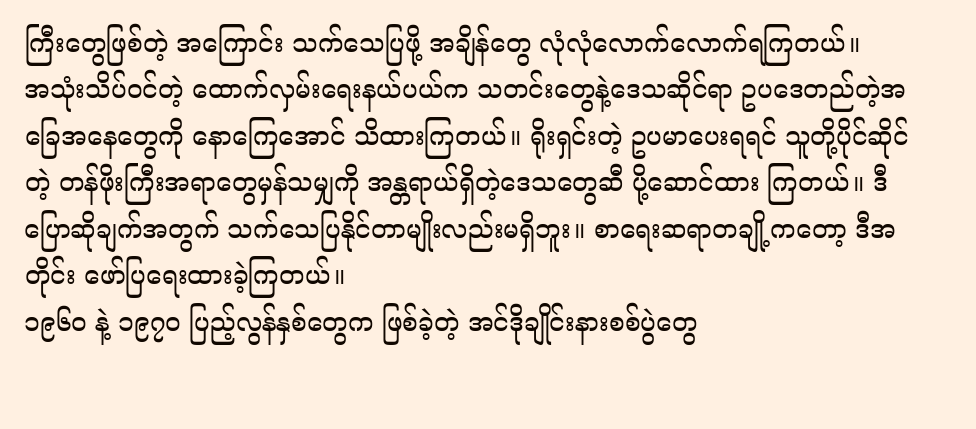ကြီးတွေဖြစ်တဲ့ အကြောင်း သက်သေပြဖို့ အချိန်တွေ လုံလုံလောက်လောက်ရကြတယ်။
အသုံးသိပ်ဝင်တဲ့ ထောက်လှမ်းရေးနယ်ပယ်က သတင်းတွေနဲ့ဒေသဆိုင်ရာ ဥပဒေတည်တဲ့အခြေအနေတွေကို နောကြေအောင် သိထားကြတယ်။ ရိုးရှင်းတဲ့ ဥပမာပေးရရင် သူတို့ပိုင်ဆိုင်တဲ့ တန်ဖိုးကြီးအရာတွေမှန်သမျှကို အန္တရာယ်ရှိတဲ့ဒေသတွေဆီ ပို့ဆောင်ထား ကြတယ်။ ဒီပြောဆိုချက်အတွက် သက်သေပြနိုင်တာမျိုးလည်းမရှိဘူး။ စာရေးဆရာတချို့ကတော့ ဒီအတိုင်း ဖော်ပြရေးထားခဲ့ကြတယ်။
၁၉၆၀ နဲ့ ၁၉၇၀ ပြည့်လွန်နှစ်တွေက ဖြစ်ခဲ့တဲ့ အင်ဒိုချိုင်းနားစစ်ပွဲတွေ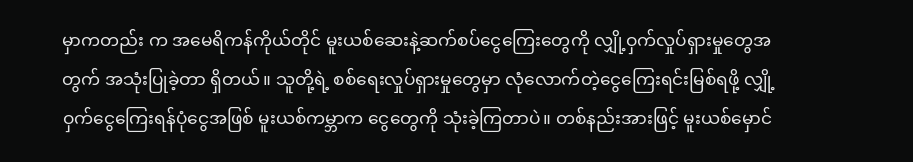မှာကတည်း က အမေရိကန်ကိုယ်တိုင် မူးယစ်ဆေးနဲ့ဆက်စပ်ငွေကြေးတွေကို လျှို့ဝှက်လှုပ်ရှားမှုတွေအတွက် အသုံးပြုခဲ့တာ ရှိတယ်။ သူတို့ရဲ့ စစ်ရေးလှုပ်ရှားမှုတွေမှာ လုံလောက်တဲ့ငွေကြေးရင်းမြစ်ရဖို့ လျှို့ဝှက်ငွေကြေးရန်ပုံငွေအဖြစ် မူးယစ်ကမ္ဘာက ငွေတွေကို သုံးခဲ့ကြတာပဲ။ တစ်နည်းအားဖြင့် မူးယစ်မှောင်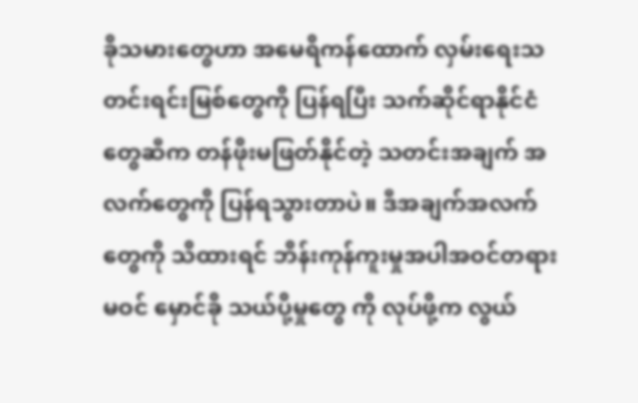ခိုသမားတွေဟာ အမေရိကန်ထောက် လှမ်းရေးသတင်းရင်းမြစ်တွေကို ပြန်ရပြီး သက်ဆိုင်ရာနိုင်ငံတွေဆီက တန်ဖိုးမဖြတ်နိုင်တဲ့ သတင်းအချက် အလက်တွေကို ပြန်ရသွားတာပဲ။ ဒီအချက်အလက်တွေကို သိထားရင် ဘိန်းကုန်ကူးမှုအပါအဝင်တရားမဝင် မှောင်ခို သယ်ပို့မှုတွေ ကို လုပ်ဖို့က လွယ်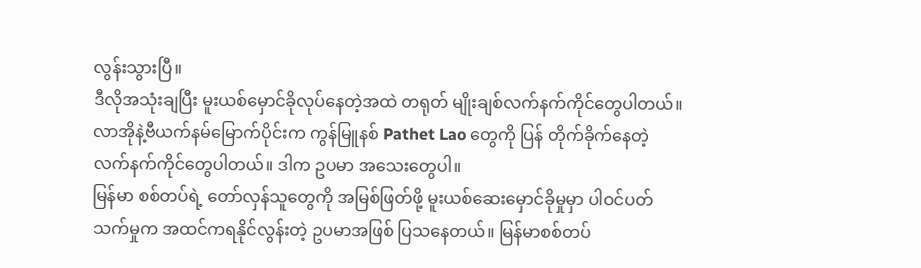လွန်းသွားပြီ။
ဒီလိုအသုံးချပြီး မူးယစ်မှောင်ခိုလုပ်နေတဲ့အထဲ တရုတ် မျိုးချစ်လက်နက်ကိုင်တွေပါတယ်။ လာအိုနဲ့ဗီယက်နမ်မြောက်ပိုင်းက ကွန်မြူနစ် Pathet Lao တွေကို ပြန် တိုက်ခိုက်နေတဲ့ လက်နက်ကိုင်တွေပါတယ်။ ဒါက ဥပမာ အသေးတွေပါ။
မြန်မာ စစ်တပ်ရဲ့ တော်လှန်သူတွေကို အမြစ်ဖြတ်ဖို့ မူးယစ်ဆေးမှောင်ခိုမှုမှာ ပါဝင်ပတ်သက်မှုက အထင်ကရနိုင်လွန်းတဲ့ ဥပမာအဖြစ် ပြသနေတယ်။ မြန်မာစစ်တပ်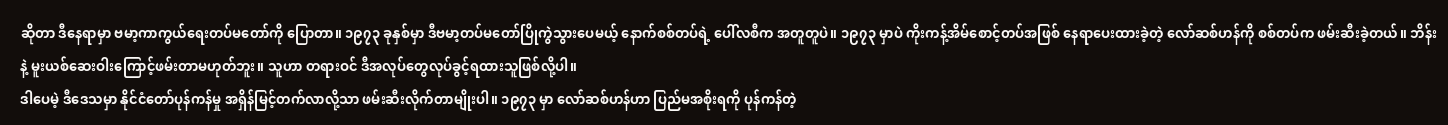ဆိုတာ ဒီနေရာမှာ ဗမာ့ကာကွယ်ရေးတပ်မတော်ကို ပြောတာ။ ၁၉၇၃ ခုနှစ်မှာ ဒီဗမာ့တပ်မတော်ပြိုကွဲသွားပေမယ့် နောက်စစ်တပ်ရဲ့ ပေါ်လစီက အတူတူပဲ။ ၁၉၇၃ မှာပဲ ကိုးကန့်အိမ်စောင့်တပ်အဖြစ် နေရာပေးထားခဲ့တဲ့ လော်ဆစ်ဟန်ကို စစ်တပ်က ဖမ်းဆီးခဲ့တယ်။ ဘိန်းနဲ့ မူးယစ်ဆေးဝါးကြောင့်ဖမ်းတာမဟုတ်ဘူး။ သူဟာ တရားဝင် ဒီအလုပ်တွေလုပ်ခွင့်ရထားသူဖြစ်လို့ပါ။
ဒါပေမဲ့ ဒီဒေသမှာ နိုင်ငံတော်ပုန်ကန်မှု အရှိန်မြင့်တက်လာလို့သာ ဖမ်းဆီးလိုက်တာမျိုးပါ။ ၁၉၇၃ မှာ လော်ဆစ်ဟန်ဟာ ပြည်မအစိုးရကို ပုန်ကန်တဲ့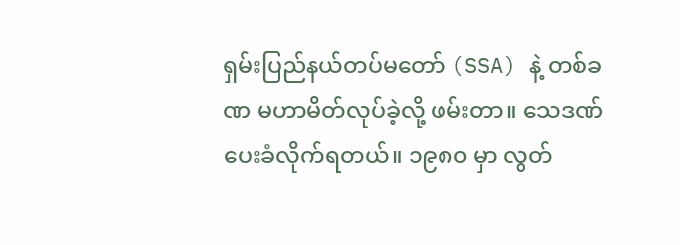ရှမ်းပြည်နယ်တပ်မတော် (SSA) နဲ့ တစ်ခဏ မဟာမိတ်လုပ်ခဲ့လို့ ဖမ်းတာ။ သေဒဏ် ပေးခံလိုက်ရတယ်။ ၁၉၈၀ မှာ လွတ်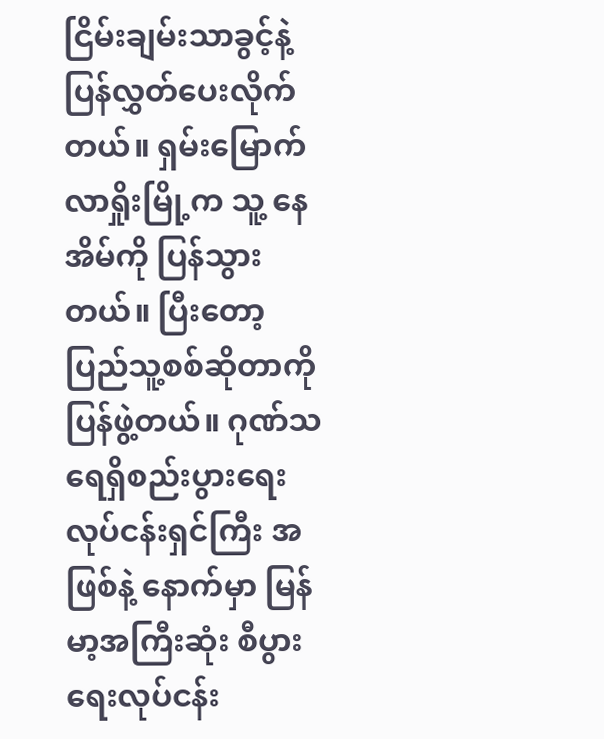ငြိမ်းချမ်းသာခွင့်နဲ့ ပြန်လွှတ်ပေးလိုက်တယ်။ ရှမ်းမြောက် လာရှိုးမြို့က သူ့ နေအိမ်ကို ပြန်သွားတယ်။ ပြီးတော့ ပြည်သူ့စစ်ဆိုတာကို ပြန်ဖွဲ့တယ်။ ဂုဏ်သရေရှိစည်းပွားရေးလုပ်ငန်းရှင်ကြီး အဖြစ်နဲ့ နောက်မှာ မြန်မာ့အကြီးဆုံး စီပွားရေးလုပ်ငန်း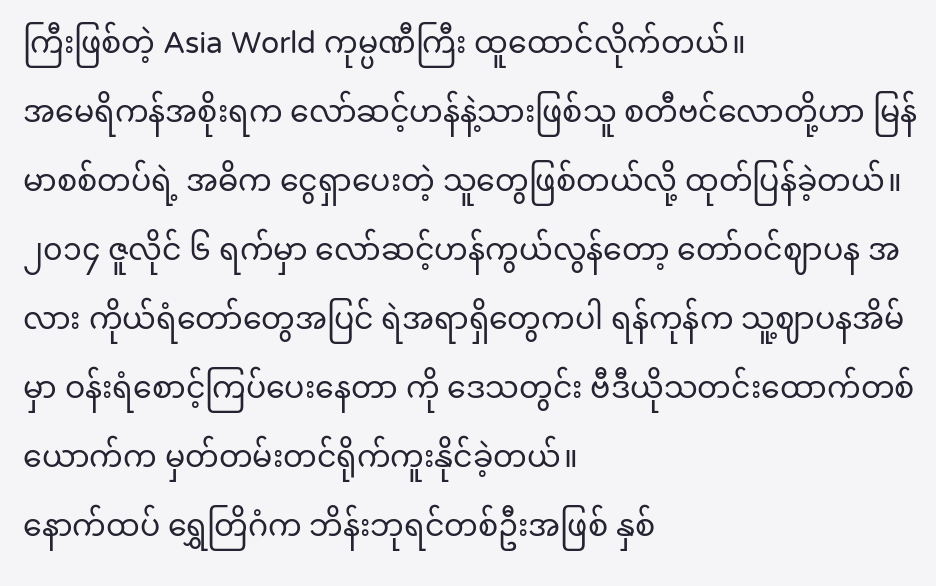ကြီးဖြစ်တဲ့ Asia World ကုမ္ပဏီကြီး ထူထောင်လိုက်တယ်။
အမေရိကန်အစိုးရက လော်ဆင့်ဟန်နဲ့သားဖြစ်သူ စတီဗင်လောတို့ဟာ မြန်မာစစ်တပ်ရဲ့ အဓိက ငွေရှာပေးတဲ့ သူတွေဖြစ်တယ်လို့ ထုတ်ပြန်ခဲ့တယ်။ ၂၀၁၄ ဇူလိုင် ၆ ရက်မှာ လော်ဆင့်ဟန်ကွယ်လွန်တော့ တော်ဝင်ဈာပန အလား ကိုယ်ရံတော်တွေအပြင် ရဲအရာရှိတွေကပါ ရန်ကုန်က သူ့ဈာပနအိမ်မှာ ဝန်းရံစောင့်ကြပ်ပေးနေတာ ကို ဒေသတွင်း ဗီဒီယိုသတင်းထောက်တစ်ယောက်က မှတ်တမ်းတင်ရိုက်ကူးနိုင်ခဲ့တယ်။
နောက်ထပ် ရွှေတြိဂံက ဘိန်းဘုရင်တစ်ဦးအဖြစ် နှစ်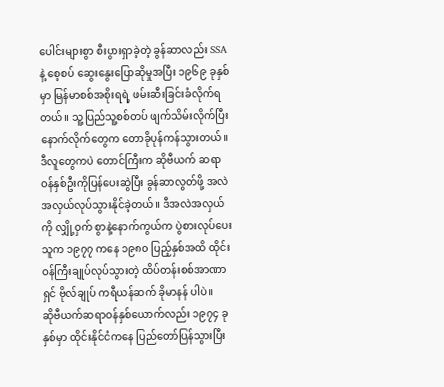ပေါင်းများစွာ စီးပွားရှာခဲ့တဲ့ ခွန်ဆာလည်း SSA နဲ့ စေ့စပ် ဆွေးနွေးပြောဆိုမှုအပြီး ၁၉၆၉ ခုနှစ်မှာ မြန်မာစစ်အစိုးရရဲ့ ဖမ်းဆီးခြင်းခံလိုက်ရတယ်။ သူ့ပြည်သူ့စစ်တပ် ဖျက်သိမ်းလိုက်ပြီး နောက်လိုက်တွေက တောခိုပုန်ကန်သွားတယ်။ ဒီလူတွေကပဲ တောင်ကြီးက ဆိုဗီယက် ဆရာဝန်နှစ်ဦးကိုပြန်ပေးဆွဲပြီး ခွန်ဆာလွတ်ဖို့ အလဲအလှယ်လုပ်သွားနိုင်ခဲ့တယ်။ ဒီအလဲအလှယ်ကို လျှို့ဝှက် စွာနဲ့နောက်ကွယ်က ပွဲစားလုပ်ပေးသူက ၁၉၇၇ ကနေ ၁၉၈၀ ပြည့်နှစ်အထိ ထိုင်းဝန်ကြီးချုပ်လုပ်သွားတဲ့ ထိပ်တန်းစစ်အာဏာရှင် ဗိုလ်ချုပ် ကရီယန်ဆက် ခိုမာနန် ပါပဲ။
ဆိုဗီယက်ဆရာဝန်နှစ်ယောက်လည်း ၁၉၇၄ ခုနှစ်မှာ ထိုင်းနိုင်ငံကနေ ပြည်တော်ပြန်သွားပြီး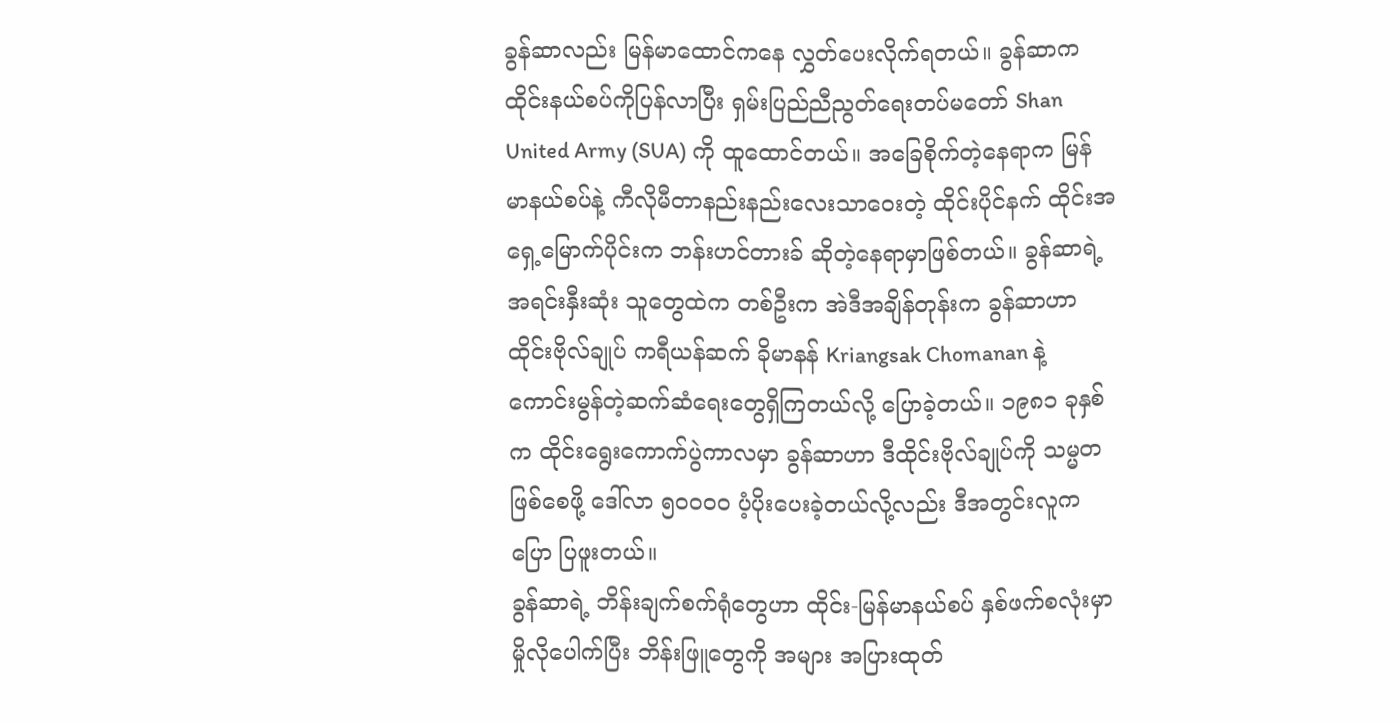ခွန်ဆာလည်း မြန်မာထောင်ကနေ လွှတ်ပေးလိုက်ရတယ်။ ခွန်ဆာက ထိုင်းနယ်စပ်ကိုပြန်လာပြီး ရှမ်းပြည်ညီညွတ်ရေးတပ်မတော် Shan United Army (SUA) ကို ထူထောင်တယ်။ အခြေစိုက်တဲ့နေရာက မြန်မာနယ်စပ်နဲ့ ကီလိုမီတာနည်းနည်းလေးသာဝေးတဲ့ ထိုင်းပိုင်နက် ထိုင်းအရှေ့မြောက်ပိုင်းက ဘန်းဟင်တားခ် ဆိုတဲ့နေရာမှာဖြစ်တယ်။ ခွန်ဆာရဲ့ အရင်းနှီးဆုံး သူတွေထဲက တစ်ဦးက အဲဒီအချိန်တုန်းက ခွန်ဆာဟာ ထိုင်းဗိုလ်ချုပ် ကရီယန်ဆက် ခိုမာနန် Kriangsak Chomanan နဲ့ ကောင်းမွန်တဲ့ဆက်ဆံရေးတွေရှိကြတယ်လို့ ပြောခဲ့တယ်။ ၁၉၈၁ ခုနှစ်က ထိုင်းရွေးကောက်ပွဲကာလမှာ ခွန်ဆာဟာ ဒီထိုင်းဗိုလ်ချုပ်ကို သမ္မတဖြစ်စေဖို့ ဒေါ်လာ ၅၀၀၀၀ ပံ့ပိုးပေးခဲ့တယ်လို့လည်း ဒီအတွင်းလူက ပြော ပြဖူးတယ်။
ခွန်ဆာရဲ့ ဘိန်းချက်စက်ရုံတွေဟာ ထိုင်း-မြန်မာနယ်စပ် နှစ်ဖက်စလုံးမှာ မှိုလိုပေါက်ပြီး ဘိန်းဖြူတွေကို အများ အပြားထုတ်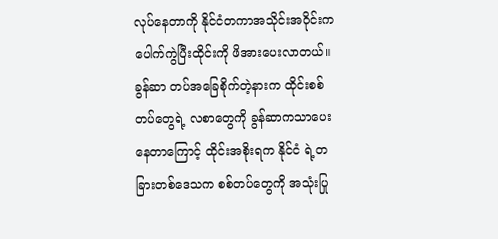လုပ်နေတာကို နိုင်ငံတကာအသိုင်းအဝိုင်းက ပေါက်ကွဲပြီးထိုင်းကို ဖိအားပေးလာတယ်။ ခွန်ဆာ တပ်အခြေစိုက်တဲ့နားက ထိုင်းစစ်တပ်တွေရဲ့ လစာတွေကို ခွန်ဆာကသာပေးနေတာကြောင့် ထိုင်းအစိုးရက နိုင်ငံ ရဲ့တခြားတစ်ဒေသက စစ်တပ်တွေကို အသုံးပြု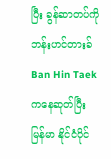ပြီး ခွန်ဆာတပ်ကို ဘန်းဟင်တားခ် Ban Hin Taek ကနေဆုတ်ပြီး မြန်မာ နိုင်ငံပိုင်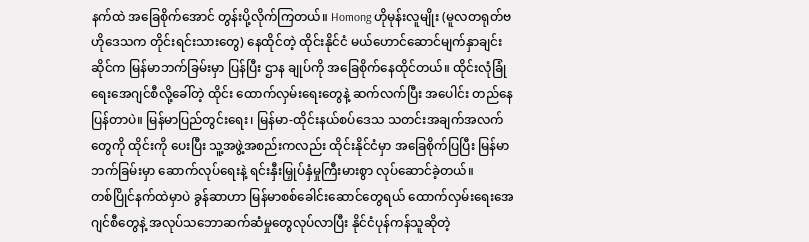နက်ထဲ အခြေစိုက်အောင် တွန်းပို့လိုက်ကြတယ်။ Homong ဟိုမုန်းလူမျိုး (မူလတရုတ်ဗဟိုဒေသက တိုင်းရင်းသားတွေ) နေထိုင်တဲ့ ထိုင်းနိုင်ငံ မယ်ဟောင်ဆောင်မျက်နှာချင်းဆိုင်က မြန်မာဘက်ခြမ်းမှာ ပြန်ပြီး ဌာန ချုပ်ကို အခြေစိုက်နေထိုင်တယ်။ ထိုင်းလုံခြုံရေးအေဂျင်စီလို့ခေါ်တဲ့ ထိုင်း ထောက်လှမ်းရေးတွေနဲ့ ဆက်လက်ပြီး အပေါင်း တည်နေပြန်တာပဲ။ မြန်မာပြည်တွင်းရေး၊ မြန်မာ-ထိုင်းနယ်စပ်ဒေသ သတင်းအချက်အလက်တွေကို ထိုင်းကို ပေးပြီး သူ့အဖွဲ့အစည်းကလည်း ထိုင်းနိုင်ငံမှာ အခြေစိုက်ပြပြီး မြန်မာဘက်ခြမ်းမှာ ဆောက်လုပ်ရေးနဲ့ ရင်းနှီးမြှုပ်နှံမှုကြီးမားစွာ လုပ်ဆောင်ခဲ့တယ်။
တစ်ပြိုင်နက်ထဲမှာပဲ ခွန်ဆာဟာ မြန်မာစစ်ခေါင်းဆောင်တွေရယ် ထောက်လှမ်းရေးအေဂျင်စီတွေနဲ့ အလုပ်သဘောဆက်ဆံမှုတွေလုပ်လာပြီး နိုင်ငံပုန်ကန်သူဆိုတဲ့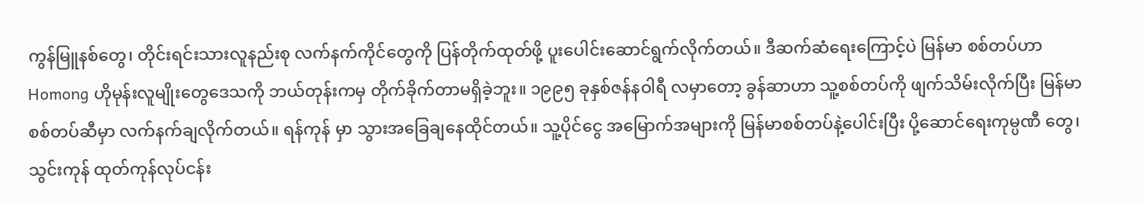ကွန်မြူနစ်တွေ၊ တိုင်းရင်းသားလူနည်းစု လက်နက်ကိုင်တွေကို ပြန်တိုက်ထုတ်ဖို့ ပူးပေါင်းဆောင်ရွက်လိုက်တယ်။ ဒီဆက်ဆံရေးကြောင့်ပဲ မြန်မာ စစ်တပ်ဟာ Homong ဟိုမုန်းလူမျိုးတွေဒေသကို ဘယ်တုန်းကမှ တိုက်ခိုက်တာမရှိခဲ့ဘူး။ ၁၉၉၅ ခုနှစ်ဇန်နဝါရီ လမှာတော့ ခွန်ဆာဟာ သူ့စစ်တပ်ကို ဖျက်သိမ်းလိုက်ပြီး မြန်မာစစ်တပ်ဆီမှာ လက်နက်ချလိုက်တယ်။ ရန်ကုန် မှာ သွားအခြေချနေထိုင်တယ်။ သူ့ပိုင်ငွေ အမြောက်အများကို မြန်မာစစ်တပ်နဲ့ပေါင်းပြီး ပို့ဆောင်ရေးကုမ္ပဏီ တွေ၊ သွင်းကုန် ထုတ်ကုန်လုပ်ငန်း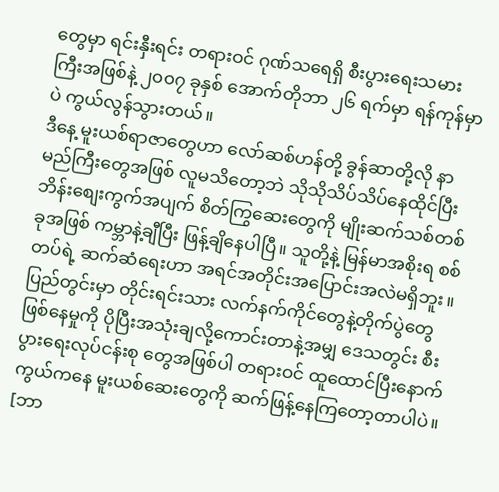တွေမှာ ရင်းနှီးရင်း တရားဝင် ဂုဏ်သရေရှိ စီးပွားရေးသမားကြီးအဖြစ်နဲ့ ၂၀၀၇ ခုနှစ် အောက်တိုဘာ ၂၆ ရက်မှာ ရန်ကုန်မှာပဲ ကွယ်လွန်သွားတယ်။
ဒီနေ့ မူးယစ်ရာဇာတွေဟာ လော်ဆစ်ဟန်တို့ ခွန်ဆာတို့လို နာမည်ကြီးတွေအဖြစ် လူမသိတော့ဘဲ သိုသိုသိပ်သိပ်နေထိုင်ပြီး ဘိန်းစျေးကွက်အပျက် စိတ်ကြွဆေးတွေကို မျိုးဆက်သစ်တစ်ခုအဖြစ် ကမ္ဘာနဲ့ချီပြီး ဖြန့်ချိနေပါပြီ။ သူတို့နဲ့ မြန်မာအစိုးရ စစ်တပ်ရဲ့ ဆက်ဆံရေးဟာ အရင်အတိုင်းအပြောင်းအလဲမရှိဘူး။ ပြည်တွင်းမှာ တိုင်းရင်းသား လက်နက်ကိုင်တွေနဲ့တိုက်ပွဲတွေဖြစ်နေမှုကို ပိုပြီးအသုံးချလို့ကောင်းတာနဲ့အမျှ ဒေသတွင်း စီးပွားရေးလုပ်ငန်းစု တွေအဖြစ်ပါ တရားဝင် ထူထောင်ပြီးနောက်ကွယ်ကနေ မူးယစ်ဆေးတွေကို ဆက်ဖြန့်နေကြတော့တာပါပဲ။
[ဘာ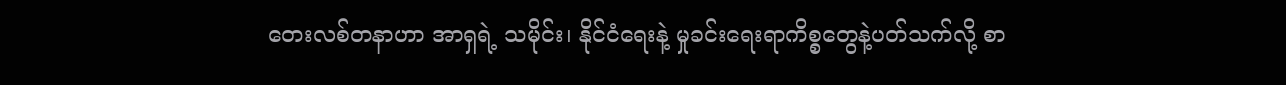တေးလစ်တနာဟာ အာရှရဲ့ သမိုင်း၊ နိုင်ငံရေးနဲ့ မှုခင်းရေးရာကိစ္စတွေနဲ့ပတ်သက်လို့ စာ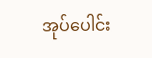အုပ်ပေါင်း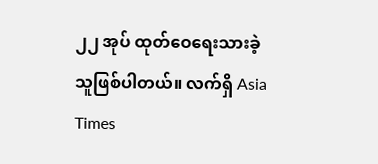၂၂ အုပ် ထုတ်ဝေရေးသားခဲ့သူဖြစ်ပါတယ်။ လက်ရှိ Asia Times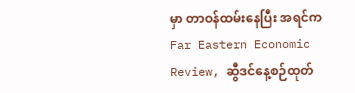မှာ တာဝန်ထမ်းနေပြီး အရင်က Far Eastern Economic Review, ဆွီဒင်နေ့စဉ်ထုတ်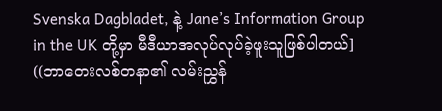Svenska Dagbladet, နဲ့ Jane’s Information Group in the UK တို့မှာ မီဒီယာအလုပ်လုပ်ခဲ့ဖူးသူဖြစ်ပါတယ်]
((ဘာတေးလစ်တနာ၏ လမ်းညွှန်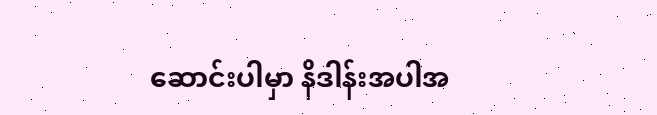ဆောင်းပါမှာ နိဒါန်းအပါအ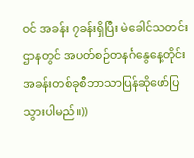ဝင် အခန်း ၇ခန်းရှိပြီး မဲခေါင်သတင်းဌာနတွင် အပတ်စဉ်တနင်္ဂနွေနေ့တိုင်း အခန်းတစ်ခုစီဘာသာပြန်ဆိုဖော်ပြသွားပါမည်။))